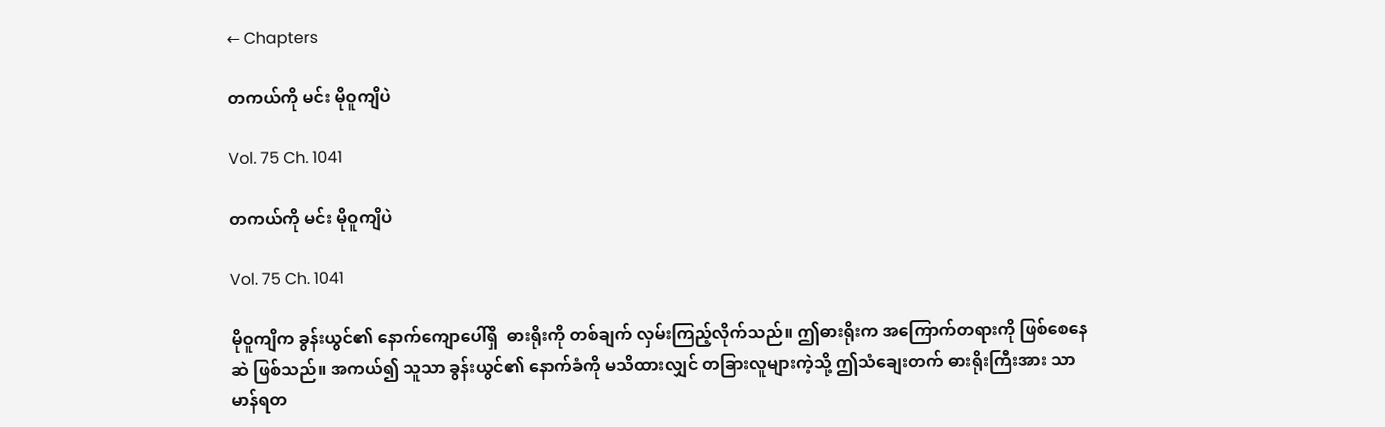← Chapters

တကယ်ကို မင်း မိုဝူကျိပဲ

Vol. 75 Ch. 1041

တကယ်ကို မင်း မိုဝူကျိပဲ

Vol. 75 Ch. 1041

မိုဝူကျိက ခွန်းယွင်၏ နောက်ကျောပေါ်ရှိ  ဓားရိုးကို တစ်ချက် လှမ်းကြည့်လိုက်သည်။ ဤဓားရိုးက အကြောက်တရားကို ဖြစ်စေနေဆဲ ဖြစ်သည်။ အကယ်၍ သူသာ ခွန်းယွင်၏ နောက်ခံကို မသိထားလျှင် တခြားလူများကဲ့သို့ ဤသံချေးတက် ဓားရိုးကြီးအား သာမာန်ရတ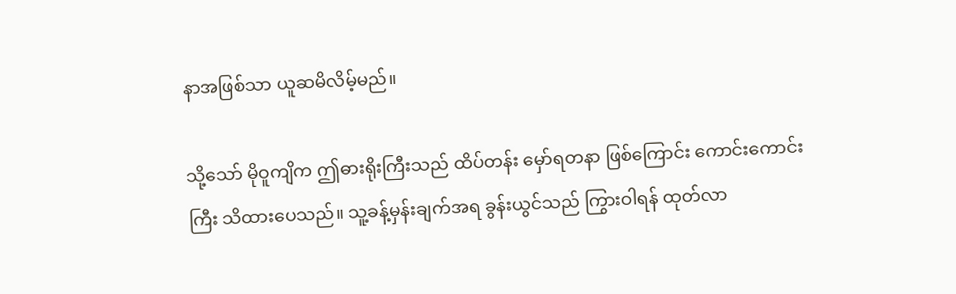နာအဖြစ်သာ ယူဆမိလိမ့်မည်။

သို့သော် မိုဝူကျိက ဤဓားရိုးကြီးသည် ထိပ်တန်း မှော်ရတနာ ဖြစ်ကြောင်း ကောင်းကောင်းကြီး သိထားပေသည်။ သူ့ခန့်မှန်းချက်အရ ခွန်းယွင်သည် ကြွားဝါရန် ထုတ်လာ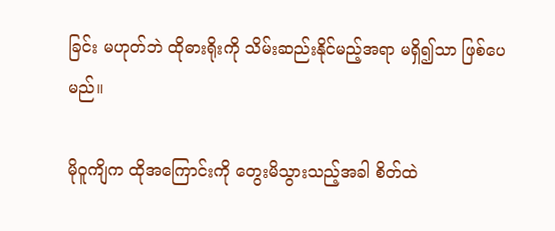ခြင်း မဟုတ်ဘဲ ထိုဓားရိုးကို သိမ်းဆည်းနိုင်မည့်အရာ မရှိ၍သာ ဖြစ်ပေမည်။

မိုဝူကျိက ထိုအကြောင်းကို တွေးမိသွားသည့်အခါ စိတ်ထဲ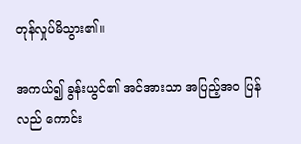တုန်လှုပ်မိသွား၏။

အကယ်၍ ခွန်းယွင်၏ အင်အားသာ အပြည့်အဝ ပြန်လည် ကောင်း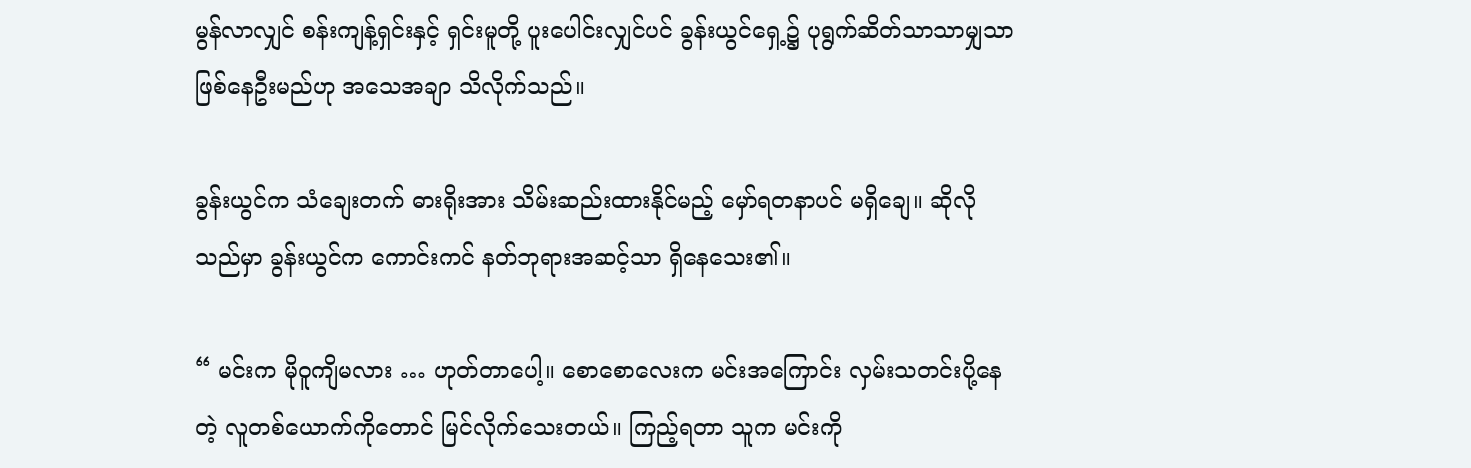မွန်လာလျှင် စန်းကျန့်ရှင်းနှင့် ရှင်းမူတို့ ပူးပေါင်းလျှင်ပင် ခွန်းယွင်ရှေ့၌ ပုရွက်ဆိတ်သာသာမျှသာ ဖြစ်နေဦးမည်ဟု အသေအချာ သိလိုက်သည်။

ခွန်းယွင်က သံချေးတက် ဓားရိုးအား သိမ်းဆည်းထားနိုင်မည့် မှော်ရတနာပင် မရှိချေ။ ဆိုလိုသည်မှာ ခွန်းယွင်က ကောင်းကင် နတ်ဘုရားအဆင့်သာ ရှိနေသေး၏။

“ မင်းက မိုဝူကျိမလား … ဟုတ်တာပေါ့။ စောစောလေးက မင်းအကြောင်း လှမ်းသတင်းပို့နေတဲ့ လူတစ်ယောက်ကိုတောင် မြင်လိုက်သေးတယ်။ ကြည့်ရတာ သူက မင်းကို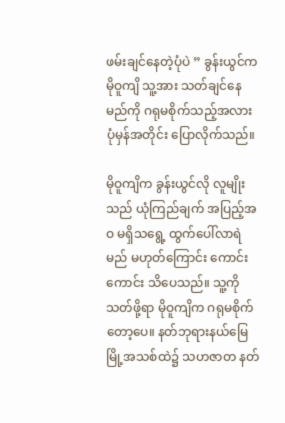ဖမ်းချင်နေတဲ့ပုံပဲ ” ခွန်းယွင်က မိုဝူကျိ သူ့အား သတ်ချင်နေမည်ကို ဂရုမစိုက်သည့်အလား  ပုံမှန်အတိုင်း ပြောလိုက်သည်။

မိုဝူကျိက ခွန်းယွင်လို လူမျိုးသည် ယုံကြည်ချက် အပြည့်အဝ မရှိသရွေ့ ထွက်ပေါ်လာရဲမည် မဟုတ်ကြောင်း ကောင်းကောင်း သိပေသည်။ သူ့ကို သတ်ဖို့ရာ မိုဝူကျိက ဂရုမစိုက်တော့ပေ။ နတ်ဘုရားနယ်မြေ မြို့အသစ်ထဲ၌ သဟဇာတ နတ်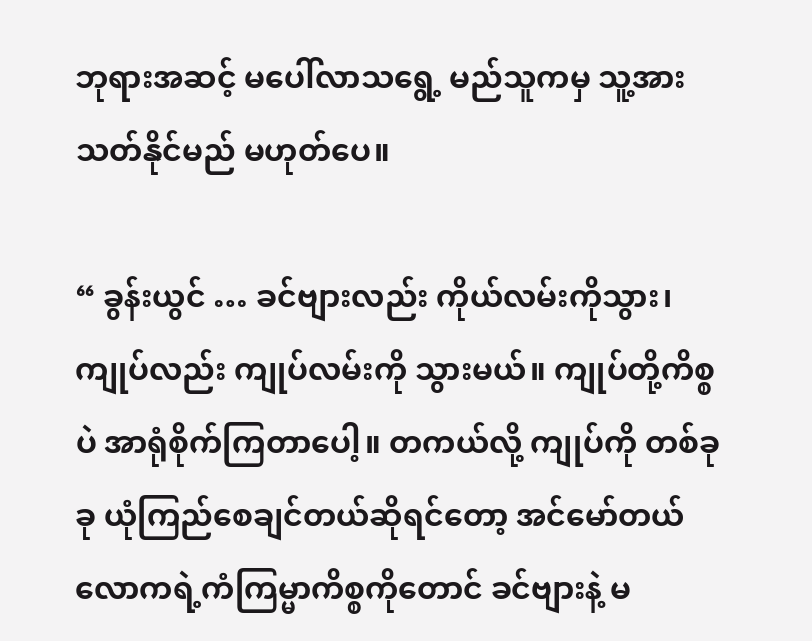ဘုရားအဆင့် မပေါ်လာသရွေ့ မည်သူကမှ သူ့အား သတ်နိုင်မည် မဟုတ်ပေ။

“ ခွန်းယွင် … ခင်ဗျားလည်း ကိုယ်လမ်းကိုသွား၊ ကျုပ်လည်း ကျုပ်လမ်းကို သွားမယ်။ ကျုပ်တို့ကိစ္စပဲ အာရုံစိုက်ကြတာပေါ့။ တကယ်လို့ ကျုပ်ကို တစ်ခုခု ယုံကြည်စေချင်တယ်ဆိုရင်တော့ အင်မော်တယ်လောကရဲ့ကံကြမ္မာကိစ္စကိုတောင် ခင်ဗျားနဲ့ မ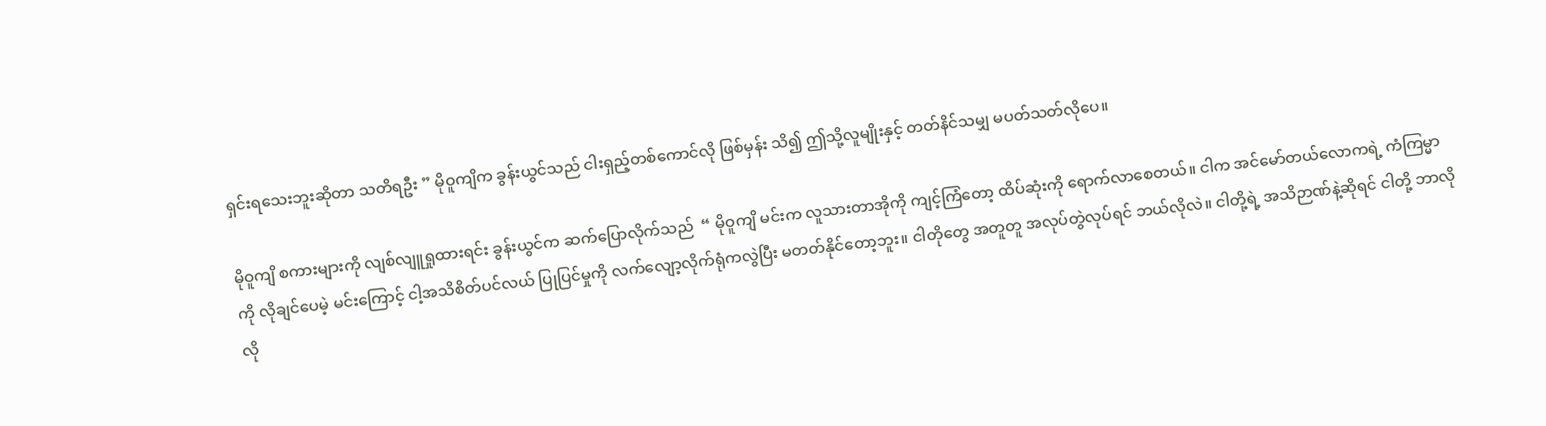ရှင်းရသေးဘူးဆိုတာ သတိရဦး ” မိုဝူကျိက ခွန်းယွင်သည် ငါးရှည့်တစ်ကောင်လို ဖြစ်မှန်း သိ၍ ဤသို့လူမျိုးနှင့် တတ်နိင်သမျှ မပတ်သတ်လိုပေ။

မိုဝူကျိ စကားများကို လျစ်လျူရှုထားရင်း ခွန်းယွင်က ဆက်ပြောလိုက်သည်  “ မိုဝူကျိ မင်းက လူသားတာအိုကို ကျင့်ကြံတော့ ထိပ်ဆုံးကို ရောက်လာစေတယ်။ ငါက အင်မော်တယ်လောကရဲ့ ကံကြမ္မာကို လိုချင်ပေမဲ့ မင်းကြောင့် ငါ့အသိစိတ်ပင်လယ် ပြုပြင်မှုကို လက်လျော့လိုက်ရုံကလွဲပြီး မတတ်နိုင်တော့ဘူး။ ငါတိုတွေ အတူတူ အလုပ်တွဲလုပ်ရင် ဘယ်လိုလဲ။ ငါတို့ရဲ့ အသိဉာဏ်နဲ့ဆိုရင် ငါတို့ ဘာလိုလို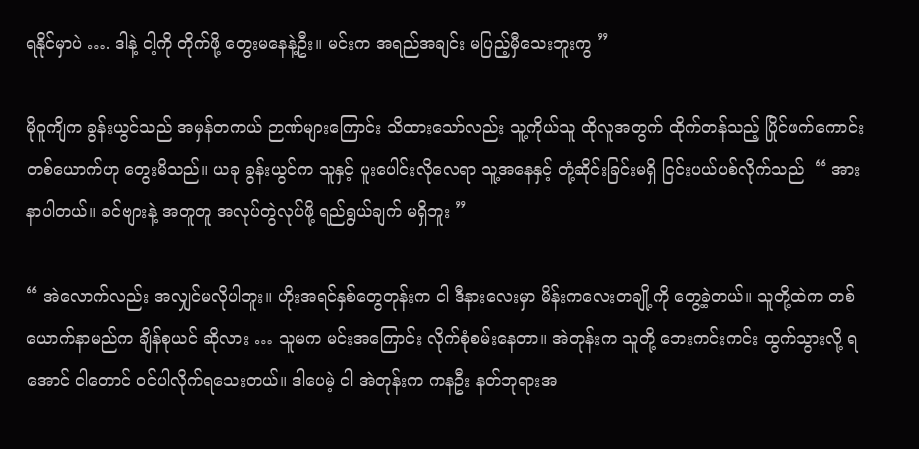ရနိုင်မှာပဲ …. ဒါနဲ့ ငါ့ကို တိုက်ဖို့ တွေးမနေနဲ့ဦး။ မင်းက အရည်အချင်း မပြည့်မှီသေးဘူးကွ ”

မိုဝူကျိက ခွန်းယွင်သည် အမှန်တကယ် ဉာဏ်များကြောင်း သိထားသော်လည်း သူ့ကိုယ်သူ ထိုလူအတွက် ထိုက်တန်သည့် ပြိုင်ဖက်ကောင်း တစ်ယောက်ဟု တွေးမိသည်။ ယခု ခွန်းယွင်က သူနှင့် ပူးပေါင်းလိုလေရာ သူ့အနေနှင့် တုံ့ဆိုင်းခြင်းမရှိ ငြင်းပယ်ပစ်လိုက်သည်  “ အားနာပါတယ်။ ခင်ဗျားနဲ့ အတူတူ အလုပ်တွဲလုပ်ဖို့ ရည်ရွယ်ချက် မရှိဘူး ”

“ အဲလောက်လည်း အလျှင်မလိုပါဘူး။ ဟိုးအရင်နှစ်တွေတုန်းက ငါ ဒီနားလေးမှာ မိန်းကလေးတချို့ကို တွေ့ခဲ့တယ်။ သူတို့ထဲက တစ်ယောက်နာမည်က ချိန်စုယင် ဆိုလား … သူမက မင်းအကြောင်း လိုက်စုံစမ်းနေတာ။ အဲတုန်းက သူတို့ ဘေးကင်းကင်း ထွက်သွားလို့ ရအောင် ငါတောင် ဝင်ပါလိုက်ရသေးတယ်။ ဒါပေမဲ့ ငါ အဲတုန်းက ကနဦး နတ်ဘုရားအ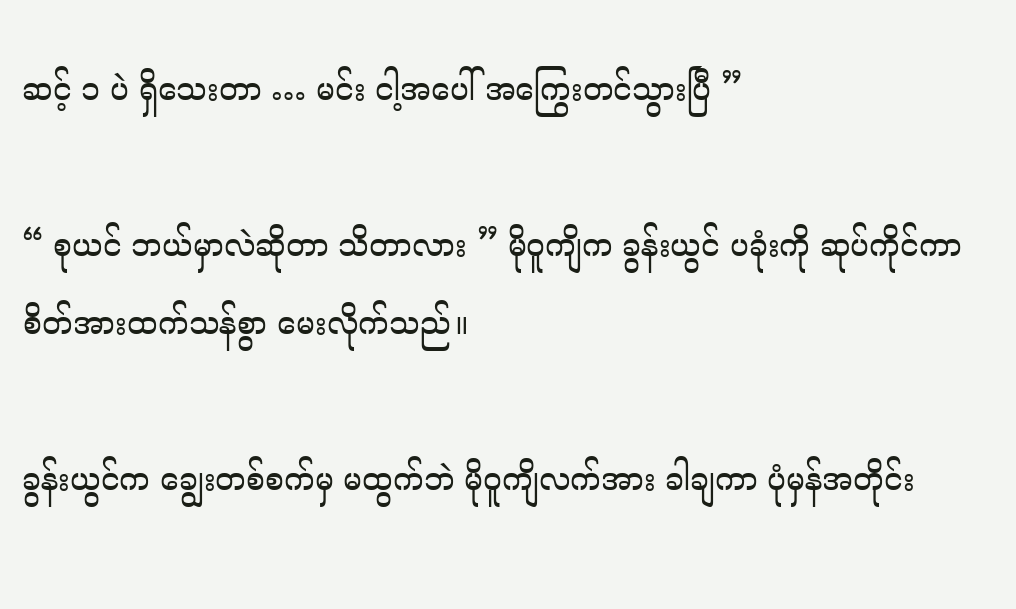ဆင့် ၁ ပဲ ရှိသေးတာ … မင်း ငါ့အပေါ် အကြွေးတင်သွားပြီ ”

“ စုယင် ဘယ်မှာလဲဆိုတာ သိတာလား ” မိုဝူကျိက ခွန်းယွင် ပခုံးကို ဆုပ်ကိုင်ကာ စိတ်အားထက်သန်စွာ မေးလိုက်သည်။

ခွန်းယွင်က ချွေးတစ်စက်မှ မထွက်ဘဲ မိုဝူကျိလက်အား ခါချကာ ပုံမှန်အတိုင်း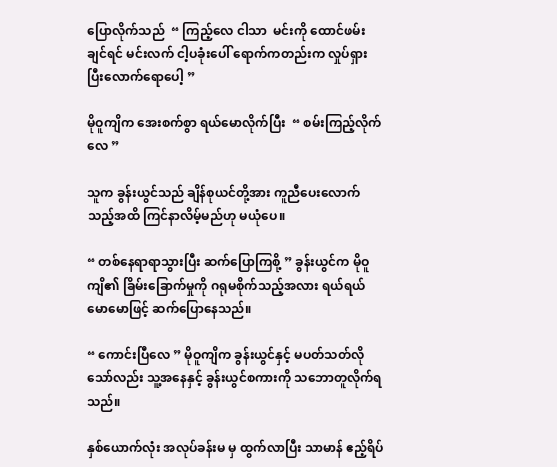ပြောလိုက်သည်  “ ကြည့်လေ ငါသာ  မင်းကို ထောင်ဖမ်းချင်ရင် မင်းလက် ငါ့ပခုံးပေါ် ရောက်ကတည်းက လှုပ်ရှားပြီးလောက်ရောပေါ့ ”

မိုဝူကျိက အေးစက်စွာ ရယ်မောလိုက်ပြီး  “ စမ်းကြည့်လိုက်လေ ”

သူက ခွန်းယွင်သည် ချိန်စုယင်တို့အား ကူညီပေးလောက်သည့်အထိ ကြင်နာလိမ့်မည်ဟု မယုံပေ။

“ တစ်နေရာရာသွားပြီး ဆက်ပြောကြစို့ ” ခွန်းယွင်က မိုဝူကျိ၏ ခြိမ်းခြောက်မှုကို ဂရုမစိုက်သည့်အလား ရယ်ရယ်မောမောဖြင့် ဆက်ပြောနေသည်။

“ ကောင်းပြီလေ ” မိုဝူကျိက ခွန်းယွင်နှင့် မပတ်သတ်လိုသော်လည်း သူ့အနေနှင့် ခွန်းယွင်စကားကို သဘောတူလိုက်ရသည်။

နှစ်ယောက်လုံး အလုပ်ခန်းမ မှ ထွက်လာပြီး သာမာန် ဧည့်ရိပ်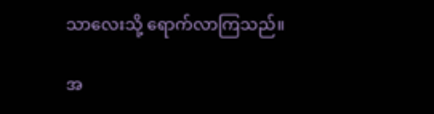သာလေးသို့ ရောက်လာကြသည်။

အ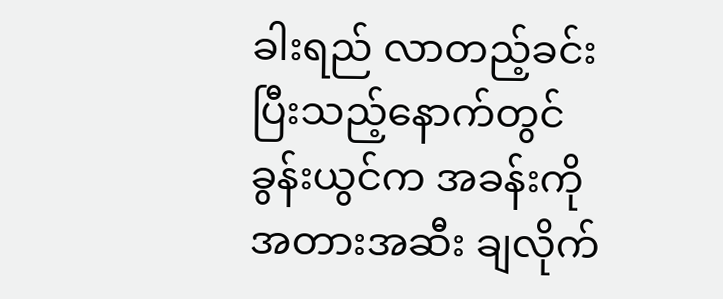ခါးရည် လာတည့်ခင်းပြီးသည့်နောက်တွင် ခွန်းယွင်က အခန်းကို အတားအဆီး ချလိုက်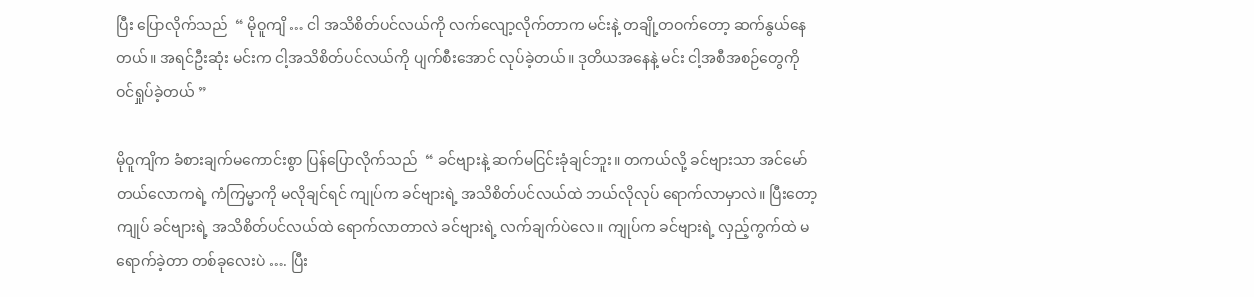ပြီး ပြောလိုက်သည်  “ မိုဝူကျိ … ငါ အသိစိတ်ပင်လယ်ကို လက်လျော့လိုက်တာက မင်းနဲ့ တချို့တဝက်တော့ ဆက်နွယ်နေတယ်။ အရင်ဦးဆုံး မင်းက ငါ့အသိစိတ်ပင်လယ်ကို ပျက်စီးအောင် လုပ်ခဲ့တယ်။ ဒုတိယအနေနဲ့ မင်း ငါ့အစီအစဉ်တွေကို ဝင်ရှုပ်ခဲ့တယ် ”

မိုဝူကျိက ခံစားချက်မကောင်းစွာ ပြန်ပြောလိုက်သည်  “ ခင်ဗျားနဲ့ ဆက်မငြင်းခုံချင်ဘူး။ တကယ်လို့ ခင်ဗျားသာ အင်မော်တယ်လောကရဲ့ ကံကြမ္မာကို မလိုချင်ရင် ကျုပ်က ခင်ဗျားရဲ့ အသိစိတ်ပင်လယ်ထဲ ဘယ်လိုလုပ် ရောက်လာမှာလဲ။ ပြီးတော့ ကျုပ် ခင်ဗျားရဲ့ အသိစိတ်ပင်လယ်ထဲ ရောက်လာတာလဲ ခင်ဗျားရဲ့ လက်ချက်ပဲလေ။ ကျုပ်က ခင်ဗျားရဲ့ လှည့်ကွက်ထဲ မရောက်ခဲ့တာ တစ်ခုလေးပဲ …. ပြီး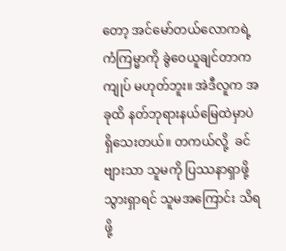တော့ အင်မော်တယ်လောကရဲ့ ကံကြမ္မာကို ခွဲဝေယူချင်တာက ကျုပ် မဟုတ်ဘူး။ အဲဒီလူက အခုထိ နတ်ဘုရားနယ်မြေထဲမှာပဲ ရှိသေးတယ်။ တကယ်လို့  ခင်ဗျားသာ သူမကို ပြဿနာရှာဖို့ သွားရှာရင် သူမအကြောင်း သိရဖို့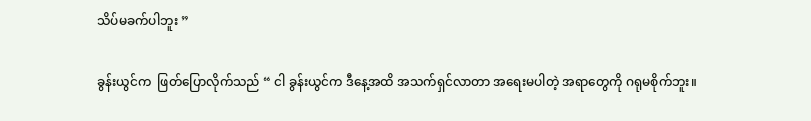သိပ်မခက်ပါဘူး ”

ခွန်းယွင်က  ဖြတ်ပြောလိုက်သည် “ ငါ ခွန်းယွင်က ဒီနေ့အထိ အသက်ရှင်လာတာ အရေးမပါတဲ့ အရာတွေကို ဂရုမစိုက်ဘူး။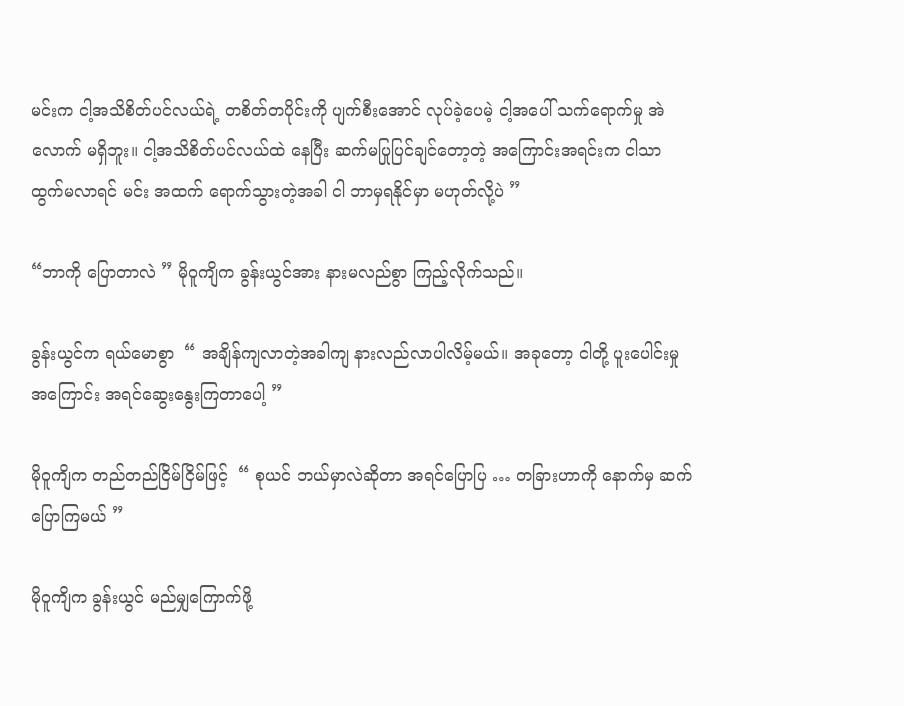မင်းက ငါ့အသိစိတ်ပင်လယ်ရဲ့ တစိတ်တပိုင်းကို ပျက်စီးအောင် လုပ်ခဲ့ပေမဲ့ ငါ့အပေါ် သက်ရောက်မှု အဲလောက် မရှိဘူး။ ငါ့အသိစိတ်ပင်လယ်ထဲ နေပြီး ဆက်မပြုပြင်ချင်တော့တဲ့ အကြောင်းအရင်းက ငါသာ ထွက်မလာရင် မင်း အထက် ရောက်သွားတဲ့အခါ ငါ ဘာမှရနိုင်မှာ မဟုတ်လို့ပဲ ”

“ဘာကို ပြောတာလဲ ” မိုဝူကျိက ခွန်းယွင်အား နားမလည်စွာ ကြည့်လိုက်သည်။

ခွန်းယွင်က ရယ်မောစွာ  “ အချိန်ကျလာတဲ့အခါကျ နားလည်လာပါလိမ့်မယ်။ အခုတော့ ငါတို့ ပူးပေါင်းမှုအကြောင်း အရင်ဆွေးနွေးကြတာပေါ့ ”

မိုဝူကျိက တည်တည်ငြိမ်ငြိမ်ဖြင့်  “ စုယင် ဘယ်မှာလဲဆိုတာ အရင်ပြောပြ … တခြားဟာကို နောက်မှ ဆက်ပြောကြမယ် ”

မိုဝူကျိက ခွန်းယွင် မည်မျှကြောက်ဖို့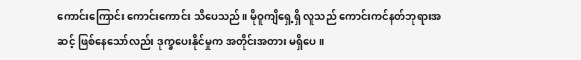ကောင်းကြောင်း ကောင်းကောင်း သိပေသည်။ မိုဝူကျိရှေ့ရှိ လူသည် ကောင်းကင်နတ်ဘုရားအဆင့် ဖြစ်နေသော်လည်း ဒုက္ခပေးနိုင်မှုက အတိုင်းအတား မရှိပေ။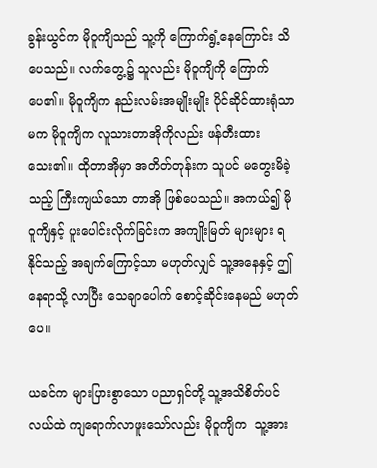ခွန်းယွင်က မိုဝူကျိသည် သူ့ကို ကြောက်ရွံ့နေကြောင်း သိပေသည်။ လက်တွေ့၌ သူလည်း မိုဝူကျိကို ကြောက်ပေ၏။ မိုဝူကျိက နည်းလမ်းအမျိုးမျိုး ပိုင်ဆိုင်ထားရုံသာမက မိုဝူကျိက လူသားတာအိုကိုလည်း ဖန်တီးထားသေး၏။ ထိုတာအိုမှာ အတိတ်တုန်းက သူပင် မတွေးမိခဲ့သည့် ကြီးကျယ်သော တာအို ဖြစ်ပေသည်။ အကယ်၍ မိုဝူကျိနှင့် ပူးပေါင်းလိုက်ခြင်းက အကျိုးမြတ် များများ ရနိုင်သည့် အချက်ကြောင့်သာ မဟုတ်လျှင် သူ့အနေနှင့် ဤနေရာသို့ လာပြီး‌ သေချာပေါက် စောင့်ဆိုင်းနေမည် မဟုတ်ပေ။

ယခင်က များပြားစွာသော ပညာရှင်တို့ သူ့အသိစိတ်ပင်လယ်ထဲ ကျရောက်လာဖူးသော်လည်း မိုဝူကျိက  သူ့အား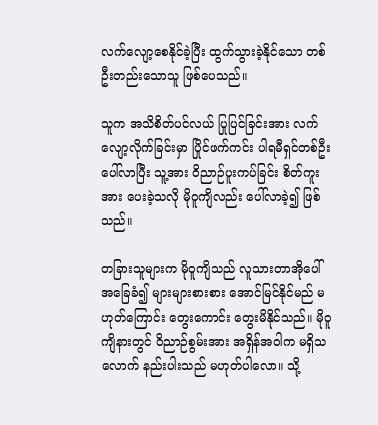လက်လျော့စေနိုင်ခဲ့ပြီး ထွက်သွားခဲ့နိုင်သော တစ်ဦးတည်းသောသူ ဖြစ်ပေသည်။

သူက အသိစိတ်ပင်လယ် ပြုပြင်ခြင်းအား လက်လျော့လိုက်ခြင်းမှာ ပြိုင်ဖက်ကင်း ပါရမီရှင်တစ်ဦး ပေါ်လာပြီး သူ့အား ဝိညာဉ်ပူးကပ်ခြင်း စိတ်ကူးအား ပေးခဲ့သလို မိုဝူကျိလည်း ပေါ်လာခဲ့၍ ဖြစ်သည်။

တခြားသူများက မိုဝူကျိသည် လူသားတာအိုပေါ် အခြေခံ၍ များများစားစား အောင်မြင်နိုင်မည် မဟုတ်ကြောင်း တွေးကောင်း တွေးမိနိုင်သည်။ မိုဝူကျိနားတွင် ဝိညာဉ်စွမ်းအား အရှိန်အဝါက မရှိသလောက် နည်းပါးသည် မဟုတ်ပါလော။ သို့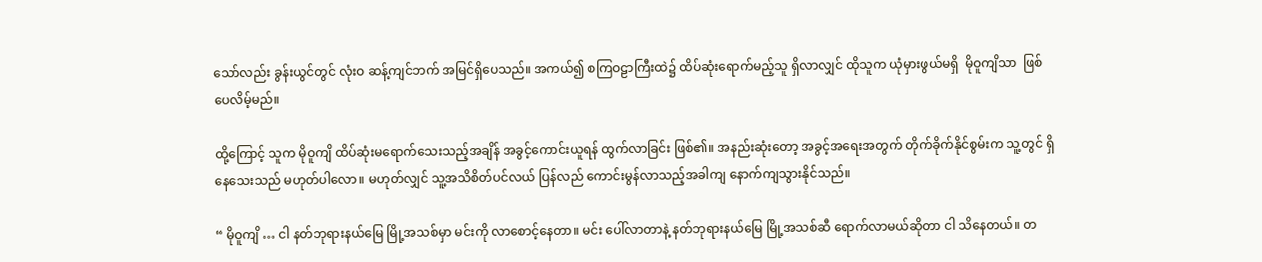သော်လည်း ခွန်းယွင်တွင် လုံးဝ ဆန့်ကျင်ဘက် အမြင်ရှိပေသည်။ အကယ်၍ စကြဝဠာကြီးထဲ၌ ထိပ်ဆုံးရောက်မည့်သူ ရှိလာလျှင် ထိုသူက ယုံမှားဖွယ်မရှိ  မိုဝူကျိသာ  ဖြစ်ပေလိမ့်မည်။

ထို့ကြောင့် သူက မိုဝူကျိ ထိပ်ဆုံးမရောက်သေးသည့်အချိန် အခွင့်ကောင်းယူရန် ထွက်လာခြင်း ဖြစ်၏။ အနည်းဆုံးတော့ အခွင့်အရေးအတွက် တိုက်ခိုက်နိုင်စွမ်းက သူ့တွင် ရှိနေသေးသည် မဟုတ်ပါလော။ မဟုတ်လျှင် သူ့အသိစိတ်ပင်လယ် ပြန်လည် ကောင်းမွန်လာသည့်အခါကျ နောက်ကျသွားနိုင်သည်။

“ မိုဝူကျိ … ငါ နတ်ဘုရားနယ်မြေ မြို့အသစ်မှာ မင်းကို လာစောင့်နေတာ။ မင်း ပေါ်လာတာနဲ့ နတ်ဘုရားနယ်မြေ မြို့အသစ်ဆီ ရောက်လာမယ်ဆိုတာ ငါ သိနေတယ်။ တ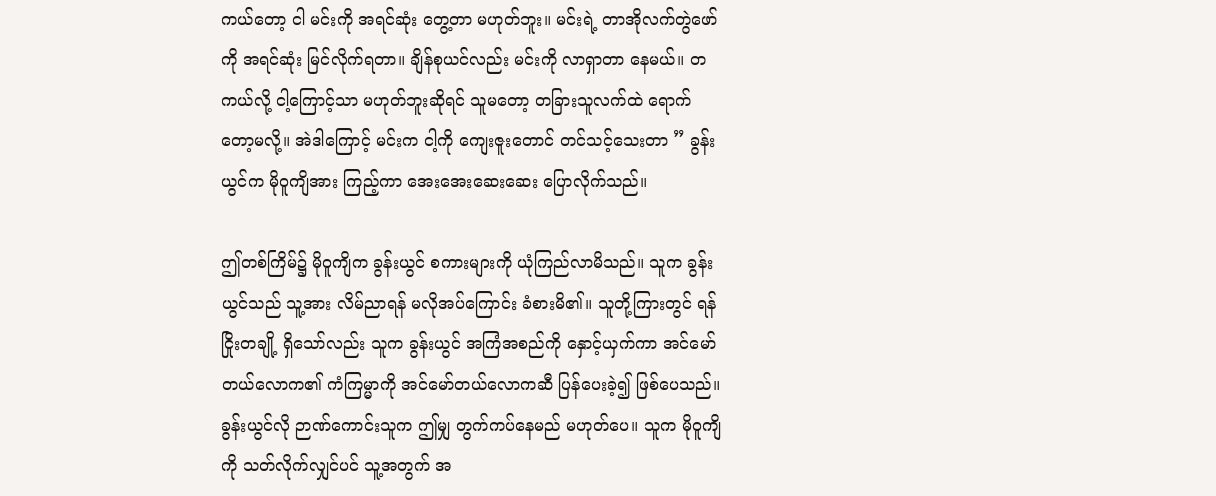ကယ်တော့ ငါ မင်းကို အရင်ဆုံး တွေ့တာ မဟုတ်ဘူး။ မင်းရဲ့ တာအိုလက်တွဲဖော်ကို အရင်ဆုံး မြင်လိုက်ရတာ။ ချိန်စုယင်လည်း မင်းကို လာရှာတာ နေမယ်။ တကယ်လို့ ငါ့ကြောင့်သာ မဟုတ်ဘူးဆိုရင် သူမတော့ တခြားသူလက်ထဲ ရောက်တော့မလို့။ အဲဒါကြောင့် မင်းက ငါ့ကို ကျေးဇူးတောင် တင်သင့်သေးတာ ” ခွန်းယွင်က မိုဝူကျိအား ကြည့်ကာ အေးအေးဆေးဆေး ပြောလိုက်သည်။

ဤတစ်ကြိမ်၌ မိုဝူကျိက ခွန်းယွင် စကားများကို ယုံကြည်လာမိသည်။ သူက ခွန်းယွင်သည် သူ့အား လိမ်ညာရန် မလိုအပ်ကြောင်း ခံစားမိ၏။ သူတို့ကြားတွင် ရန်ငြိုးတချို့ ရှိသော်လည်း သူက ခွန်းယွင် အကြံအစည်ကို နှောင့်ယှက်ကာ အင်မော်တယ်လောက၏ ကံကြမ္မာကို အင်မော်တယ်လောကဆီ ပြန်ပေးခဲ့၍ ဖြစ်ပေသည်။ ခွန်းယွင်လို ဉာဏ်ကောင်းသူက ဤမျှ တွက်ကပ်နေမည် မဟုတ်ပေ။ သူက မိုဝူကျိကို သတ်လိုက်လျှင်ပင် သူ့အတွက် အ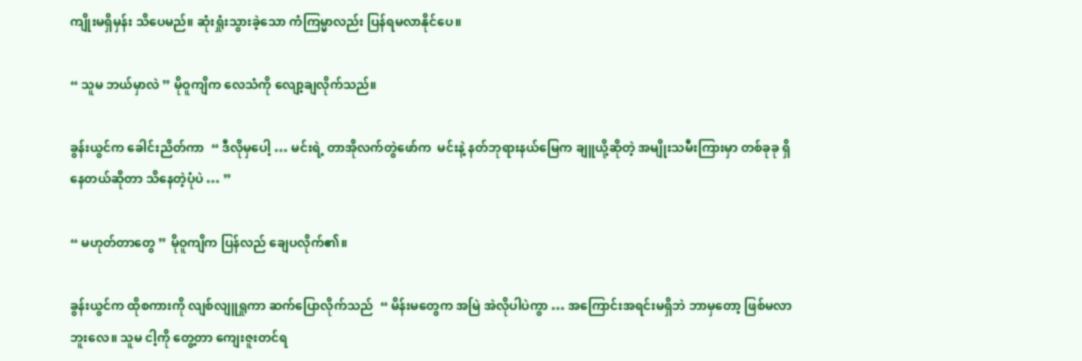ကျိုးမရှိမှန်း သိပေမည်။ ဆုံးရှုံးသွားခဲ့သော ကံကြမ္မာလည်း ပြန်ရမလာနိုင်ပေ။

“ သူမ ဘယ်မှာလဲ ” မိုဝူကျိက လေသံကို လျော့ချလိုက်သည်။

ခွန်းယွင်က ခေါင်းညိတ်ကာ  “ ဒီလိုမှပေါ့ … မင်းရဲ့ တာအိုလက်တွဲဖော်က  မင်းနဲ့ နတ်ဘုရားနယ်မြေက ချူယို့ဆိုတဲ့ အမျိုးသမီးကြားမှာ တစ်ခုခု ရှိနေတယ်ဆိုတာ သိနေတဲ့ပုံပဲ … ”

“ မဟုတ်တာတွေ ” မိုဝူကျိက ပြန်လည် ချေပလိုက်၏။

ခွန်းယွင်က ထိုစကားကို လျစ်လျူရှုကာ ဆက်ပြောလိုက်သည်  “ မိန်းမတွေက အမြဲ အဲလိုပါပဲကွာ … အကြောင်းအရင်းမရှိဘဲ ဘာမှတော့ ဖြစ်မလာဘူးလေ။ သူမ ငါ့ကို တွေ့တာ ကျေးဇူးတင်ရ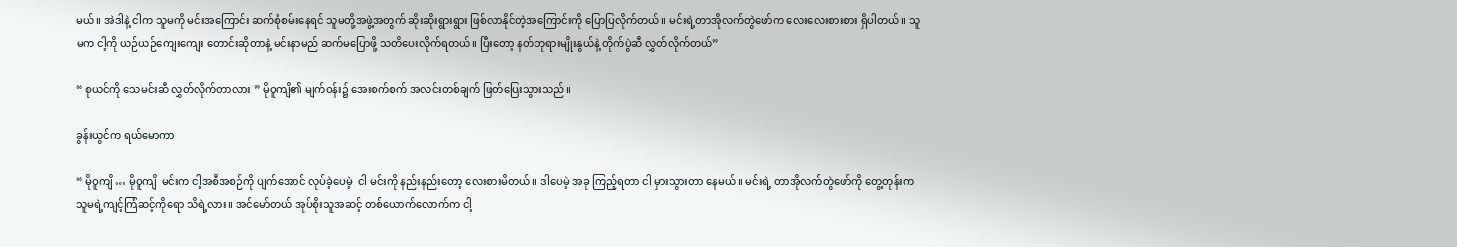မယ်။ အဲဒါနဲ့ ငါက သူမကို မင်းအကြောင်း ဆက်စုံစမ်းနေရင် သူမတို့အဖွဲ့အတွက် ဆိုးဆိုးရွားရွား ဖြစ်လာနိုင်တဲ့အကြောင်းကို ပြောပြလိုက်တယ်။ မင်းရဲ့တာအိုလက်တွဲဖော်က လေးလေးစားစား ရှိပါတယ်။ သူမက ငါ့ကို ယဉ်ယဉ်ကျေးကျေး တောင်းဆိုတာနဲ့ မင်းနာမည် ဆက်မပြောဖို့ သတိပေးလိုက်ရတယ်။ ပြီးတော့ နတ်ဘုရားမျိုးနွယ်နဲ့ တိုက်ပွဲဆီ လွှတ်လိုက်တယ်”

“ စုယင်ကို သေမင်းဆီ လွှတ်လိုက်တာလား ” မိုဝူကျိ၏ မျက်ဝန်း၌ အေးစက်စက် အလင်းတစ်ချက် ဖြတ်ပြေးသွားသည်။

ခွန်းယွင်က ရယ်မောကာ

“ မိုဝူကျိ … မိုဝူကျိ  မင်းက ငါ့အစီအစဉ်ကို ပျက်အောင် လုပ်ခဲ့ပေမဲ့  ငါ မင်းကို နည်းနည်းတော့ လေးစားမိတယ်။ ဒါပေမဲ့ အခု ကြည့်ရတာ ငါ မှားသွားတာ နေမယ်။ မင်းရဲ့ တာအိုလက်တွဲဖော်ကို တွေ့တုန်းက သူမရဲ့ကျင့်ကြံဆင့်ကိုရော သိရဲ့လား။ အင်မော်တယ် အုပ်စိုးသူအဆင့် တစ်ယောက်လောက်က ငါ့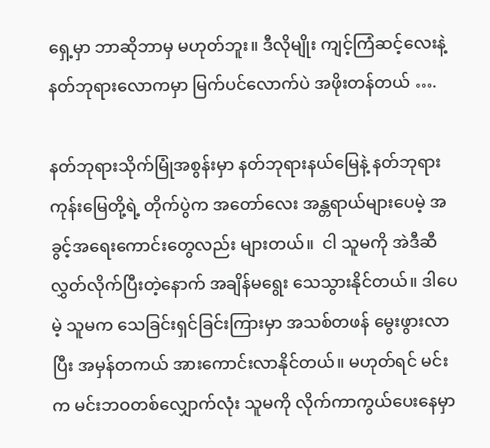ရှေ့မှာ ဘာဆိုဘာမှ မဟုတ်ဘူး။ ဒီလိုမျိုး ကျင့်ကြံဆင့်လေးနဲ့ နတ်ဘုရားလောကမှာ မြက်ပင်လောက်ပဲ အဖိုးတန်တယ် ….

နတ်ဘုရားသိုက်မြုံအစွန်းမှာ နတ်ဘုရားနယ်မြေနဲ့ နတ်ဘုရားကုန်းမြေတို့ရဲ့ တိုက်ပွဲက အတော်လေး အန္တရာယ်များပေမဲ့ အခွင့်အရေးကောင်းတွေလည်း များတယ်။  ငါ သူမကို အဲဒီဆီ လွှတ်လိုက်ပြီးတဲ့နောက် အချိန်မရွေး သေသွားနိုင်တယ်။ ဒါပေမဲ့ သူမက သေခြင်းရှင်ခြင်းကြားမှာ အသစ်တဖန် မွေးဖွားလာပြီး အမှန်တကယ် အားကောင်းလာနိုင်တယ်။ မဟုတ်ရင် မင်းက မင်းဘဝတစ်လျှောက်လုံး သူမကို လိုက်ကာကွယ်ပေးနေမှာ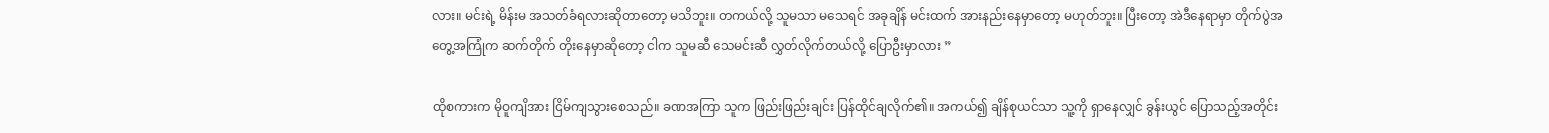လား။ မင်းရဲ့ မိန်းမ အသတ်ခံရလားဆိုတာတော့ မသိဘူး။ တကယ်လို့ သူမသာ မသေရင် အခုချိန် မင်းထက် အားနည်းနေမှာတော့ မဟုတ်ဘူး။ ပြီးတော့ အဲဒီနေရာမှာ တိုက်ပွဲအတွေ့အကြုံက ဆက်တိုက် တိုးနေမှာဆိုတော့ ငါက သူမဆီ သေမင်းဆီ လွှတ်လိုက်တယ်လို့ ပြောဦးမှာလား ”

ထိုစကားက မိုဝူကျိအား ငြိမ်ကျသွားစေသည်။ ခဏအကြာ သူက ဖြည်းဖြည်းချင်း ပြန်ထိုင်ချလိုက်၏။ အကယ်၍ ချိန်စုယင်သာ သူ့ကို ရှာနေလျှင် ခွန်းယွင် ပြောသည့်အတိုင်း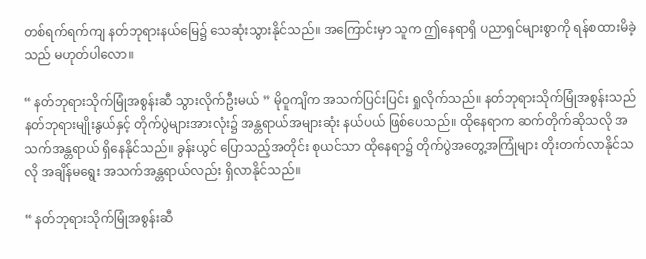တစ်ရက်ရက်ကျ နတ်ဘုရားနယ်မြေ၌ သေဆုံးသွားနိုင်သည်။ အကြောင်းမှာ သူက ဤနေရာရှိ ပညာရှင်များစွာကို ရန်စထားမိခဲ့သည် မဟုတ်ပါလော။

“ နတ်ဘုရားသိုက်မြုံအစွန်းဆီ သွားလိုက်ဦးမယ် ” မိုဝူကျိက အသက်ပြင်းပြင်း ရှုလိုက်သည်။ နတ်ဘုရားသိုက်မြုံအစွန်းသည် နတ်ဘုရားမျိုးနွယ်နှင့် တိုက်ပွဲများအားလုံး၌ အန္တရာယ်အများဆုံး နယ်ပယ် ဖြစ်ပေသည်။ ထိုနေရာက ဆက်တိုက်ဆိုသလို အသက်အန္တရာယ် ရှိနေနိုင်သည်။ ခွန်းယွင် ပြောသည့်အတိုင်း စုယင်သာ ထိုနေရာ၌ တိုက်ပွဲအတွေ့အကြုံများ တိုးတက်လာနိုင်သလို အချိန်မရွေး အသက်အန္တရာယ်လည်း ရှိလာနိုင်သည်။

“ နတ်ဘုရားသိုက်မြုံအစွန်းဆီ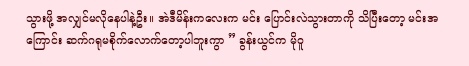သွားဖို့ အလျှင်မလိုနေပါနဲ့ဦး။ အဲဒီမိန်းကလေးက မင်း ပြောင်းလဲသွားတာကို သိပြီးတော့ မင်းအကြောင်း ဆက်ဂရုမစိုက်လောက်တော့ပါဘူးကွာ ” ခွန်းယွင်က မိုဝူ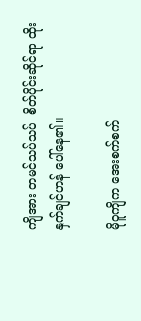ကျိအား တမင်သပ်သပ်  စိတ်ပိုင်းဆိုင်ရာ ထိုးနှက်ချင်ဟန် ပေါ်နေ၏။

မိုဝူကျိက အေးစက်စက်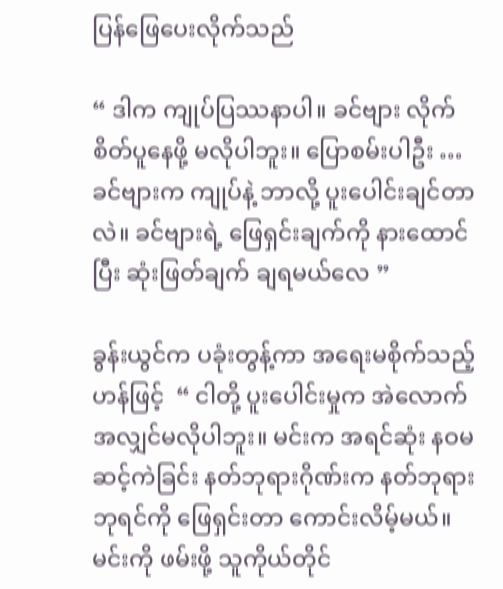ပြန်ဖြေပေးလိုက်သည်

“ ဒါက ကျုပ်ပြဿနာပါ။ ခင်ဗျား လိုက်စိတ်ပူနေဖို့ မလိုပါဘူး။ ပြောစမ်းပါဦး … ခင်ဗျားက ကျုပ်နဲ့ ဘာလို့ ပူးပေါင်းချင်တာလဲ။ ခင်ဗျားရဲ့ ဖြေရှင်းချက်ကို နားထောင်ပြီး ဆုံးဖြတ်ချက် ချရမယ်လေ ”

ခွန်းယွင်က ပခုံးတွန့်ကာ အရေးမစိုက်သည့်ဟန်ဖြင့်  “ ငါတို့ ပူးပေါင်းမှုက အဲလောက် အလျှင်မလိုပါဘူး။ မင်းက အရင်ဆုံး နဝမဆင့်ကဲခြင်း နတ်ဘုရားဂိုဏ်းက နတ်ဘုရားဘုရင်ကို ဖြေရှင်းတာ ကောင်းလိမ့်မယ်။ မင်းကို ဖမ်းဖို့ သူကိုယ်တိုင်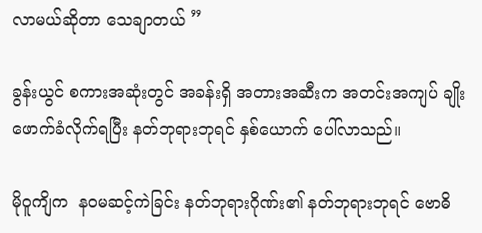လာမယ်ဆိုတာ သေချာတယ် ”

ခွန်းယွင် စကားအဆုံးတွင် အခန်းရှိ အတားအဆီးက အတင်းအကျပ် ချိုးဖောက်ခံလိုက်ရပြီး နတ်ဘုရားဘုရင် နှစ်ယောက် ပေါ်လာသည်။

မိုဝူကျိက  နဝမဆင့်ကဲခြင်း နတ်ဘုရားဂိုဏ်း၏ နတ်ဘုရားဘုရင် ဗောဓိ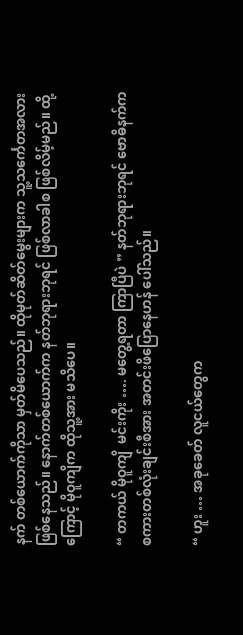နက် တစ်ယောက်ကိုသာ မှတ်မိပေသည်။ ထိုမုတ်ဆိတ်မွေးများက သူ့သင်္ကေတအလား ဖြစ်နေသည်။ နောက်တစ်ယောက်က နတ်ဘုရားဘုရင် ဖြစ်လာခါစ ဖြစ်လိမ့်မည်။ ထို့ကြောင့် မိုဝူကျိက ထိုသူ့အား မသိပေ။

“ တကယ် မိုဝူကျိ  မင်းကိုး …. မတွေ့ရတာ ကြာပြီပဲ ” နတ်ဘုရားဘုရင် ဗောဓိနက်က စကားတစ်လုံးချင်းစီအား အတင်းဖိပြောနေဟန် ပေါ်သည်။

“ ဟူး … အခုခေတ် လူငယ်တွေက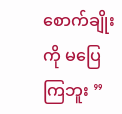စောက်ချိုးကို မပြေကြဘူး ”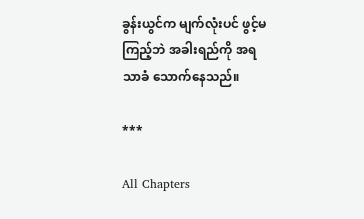ခွန်းယွင်က မျက်လုံးပင် ဖွင့်မကြည့်ဘဲ အခါးရည်ကို အရသာခံ သောက်နေသည်။

***

All Chapters